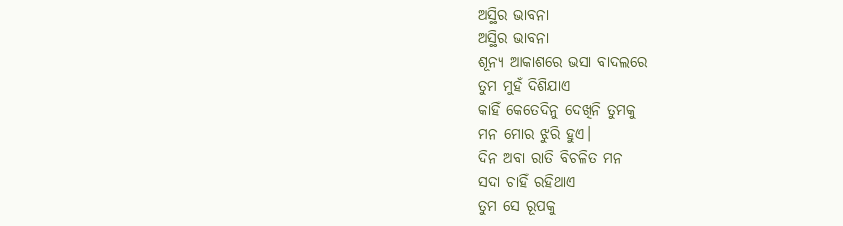ଅସ୍ଥିର ଭାବନା
ଅସ୍ଥିର ଭାବନା
ଶୂନ୍ୟ ଆକାଶରେ ଭସା ବାଦଲରେ
ତୁମ ମୁହଁ ଦିଶିଯାଏ
କାହିଁ କେତେଦିନୁ ଦେଖିନି ତୁମକୁ
ମନ ମୋର ଝୁରି ହୁଏ।
ଦିନ ଅବା ରାତି ବିଚଳିତ ମନ
ସଦା ଚାହିଁ ରହିଥାଏ
ତୁମ ସେ ରୂପକୁ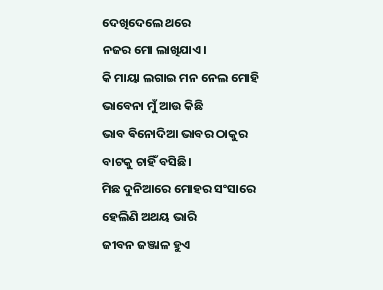ଦେଖିଦେଲେ ଥରେ
ନଜର ମୋ ଲାଖିଯାଏ।
କି ମାୟା ଲଗାଇ ମନ ନେଲ ମୋହି
ଭାବେନା ମୁଁ ଆଉ କିଛି
ଭାବ ଵିନୋଦିଆ ଭାବର ଠାକୁର
ବାଟକୁ ଚାହିଁ ବସିଛି।
ମିଛ ଦୁନିଆରେ ମୋହର ସଂସାରେ
ହେଲିଣି ଅଥୟ ଭାରି
ଜୀବନ ଜଞ୍ଜାଳ ହୁଏ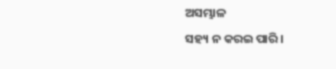ଅସମ୍ଭାଳ
ସହ୍ୟ ନ କରଇ ପାରି।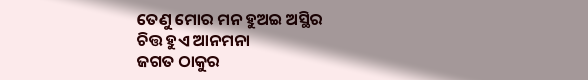ତେଣୁ ମୋର ମନ ହୁଅଇ ଅସ୍ଥିର
ଚିତ୍ତ ହୁଏ ଆନମନା
ଜଗତ ଠାକୁର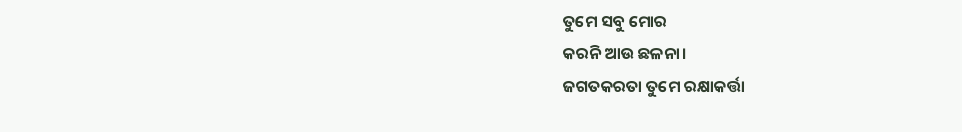ତୁମେ ସବୁ ମୋର
କରନି ଆଉ ଛଳନା।
ଜଗତକରତା ତୁମେ ରକ୍ଷାକର୍ତ୍ତା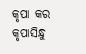କୃପା କର କୃପାସିନ୍ଧୁ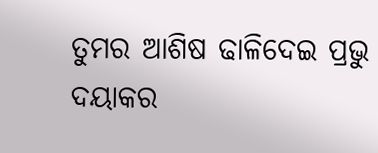ତୁମର ଆଶିଷ ଢାଳିଦେଇ ପ୍ରଭୁ
ଦୟାକର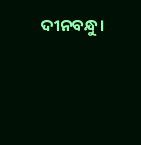ଦୀନବନ୍ଧୁ।